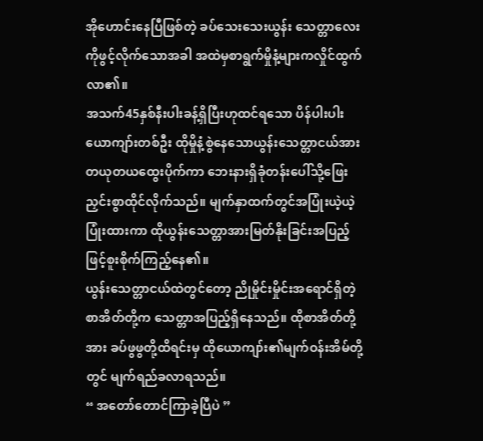အိုဟောင်းနေပြီဖြစ်တဲ့ ခပ်သေးသေးယွန်း သေတ္တာလေးကိုဖွင့်လိုက်သောအခါ အထဲမှစာရွက်မှိုနံ့များကလှိုင်ထွက်လာ၏။
အသက်45နှစ်နီးပါးခန့်ရှိပြီးဟုထင်ရသော ပိန်ပါးပါးယောကျာ်းတစ်ဦး ထိုမှိုနံ့စွဲနေသောယွန်းသေတ္တာငယ်အား တယုတယထွေးပိုက်ကာ ဘေးနားရှိခုံတန်းပေါ်သို့ဖြေးညှင်းစွာထိုင်လိုက်သည်။ မျက်နှာထက်တွင်အပြုံးယဲ့ယဲ့ပြုံးထားကာ ထိုယွန်းသေတ္တာအားမြတ်နိုးခြင်းအပြည့်ဖြင့်စူးစိုက်ကြည့်နေ၏။
ယွန်းသေတ္တာငယ်ထဲတွင်တော့ ညိုမှိုင်းမှိုင်းအရောင်ရှိတဲ့စာအိတ်တို့က သေတ္တာအပြည့်ရှိနေသည်။ ထိုစာအိတ်တို့အား ခပ်ဖွဖွတို့ထိရင်းမှ ထိုယောကျာ်း၏မျက်ဝန်းအိမ်တို့တွင် မျက်ရည်ခလာရသည်။
“ အတော်တောင်ကြာခဲ့ပြီပဲ ”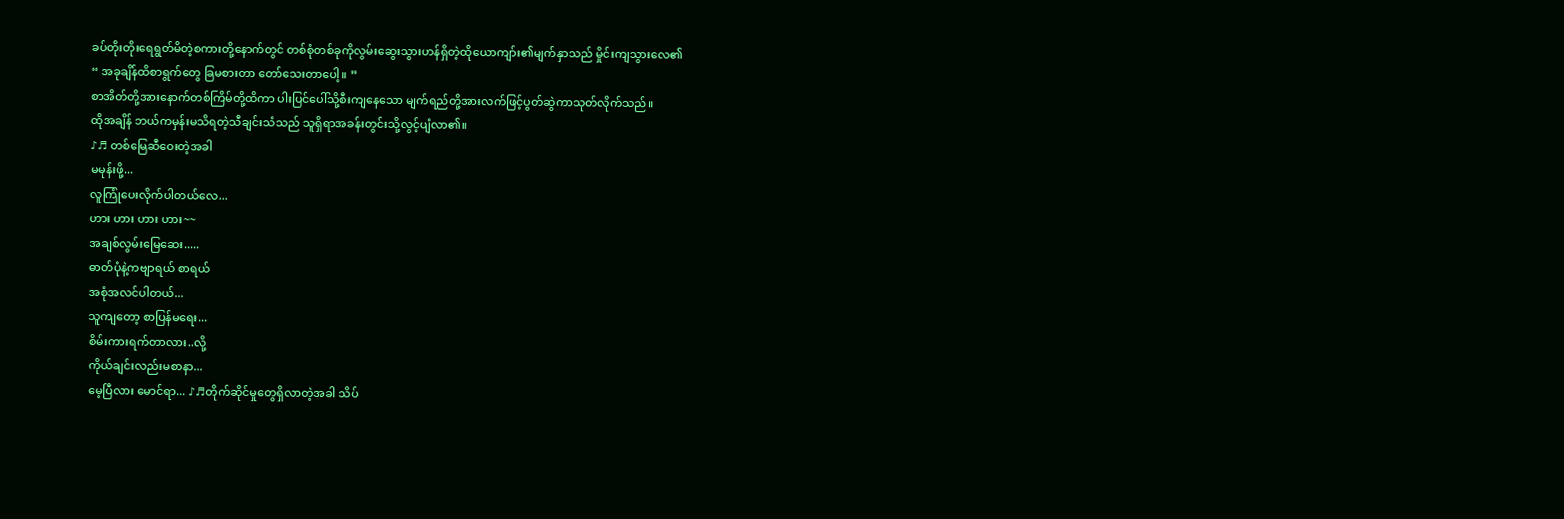ခပ်တိုးတိုးရေရွတ်မိတဲ့စကားတို့နောက်တွင် တစ်စုံတစ်ခုကိုလွမ်းဆွေးသွားဟန်ရှိတဲ့ထိုယောကျာ်း၏မျက်နှာသည် မှိုင်းကျသွားလေ၏
“ အခုချိန်ထိစာရွက်တွေ ခြမစားတာ တော်သေးတာပေါ့။ ”
စာအိတ်တို့အားနောက်တစ်ကြိမ်တို့ထိကာ ပါးပြင်ပေါ်သို့စီးကျနေသော မျက်ရည်တို့အားလက်ဖြင့်ပွတ်ဆွဲကာသုတ်လိုက်သည်။
ထိုအချိန် ဘယ်ကမှန်းမသိရတဲ့သီချင်းသံသည် သူရှိရာအခန်းတွင်းသို့လွင့်ပျံလာ၏။
♪♬ တစ်မြေဆီဝေးတဲ့အခါ
မမုန်းဖို့...
လူကြုံပေးလိုက်ပါတယ်လေ...
ဟား ဟား ဟား ဟား~~
အချစ်လွမ်းမြေဆေး.....
ဓာတ်ပုံနဲ့ကဗျာရယ် စာရယ်
အစုံအလင်ပါတယ်...
သူကျတော့ စာပြန်မရေး...
စိမ်းကားရက်တာလား..လို့
ကိုယ်ချင်းလည်းမစာနာ...
မေ့ပြီလား မောင်ရာ... ♪♬တိုက်ဆိုင်မှုတွေရှိလာတဲ့အခါ သိပ်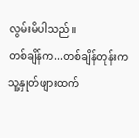လွမ်းမိပါသည်။
တစ်ချိန်က...တစ်ချိန်တုန်းက သူ့နှုတ်ဖျားထက်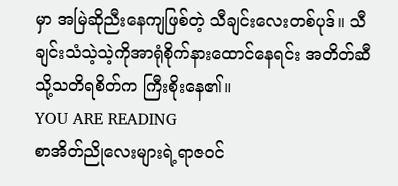မှာ အမြဲဆိုညီးနေကျဖြစ်တဲ့ သီချင်းလေးတစ်ပုဒ်။ သီချင်းသံသဲ့သဲ့ကိုအာရုံစိုက်နားထောင်နေရင်း အတိတ်ဆီသို့သတိရစိတ်က ကြီးစိုးနေ၏။
YOU ARE READING
စာအိတ်ညိုလေးများရဲ့ရာဇဝင်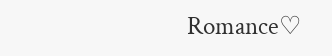Romance♡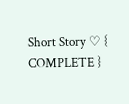Short Story ♡ { COMPLETE }